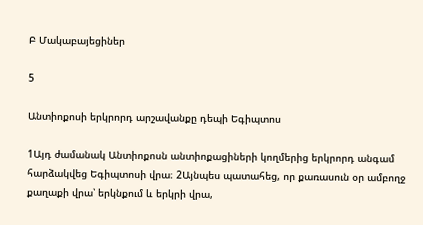Բ Մակաբայեցիներ

5

Անտիոքոսի երկրորդ արշավանքը դեպի Եգիպտոս

1Այդ ժամանակ Անտիոքոսն անտիոքացիների կողմերից երկրորդ անգամ հարձակվեց Եգիպտոսի վրա։ 2Այնպես պատահեց, որ քառասուն օր ամբողջ քաղաքի վրա՝ երկնքում և երկրի վրա,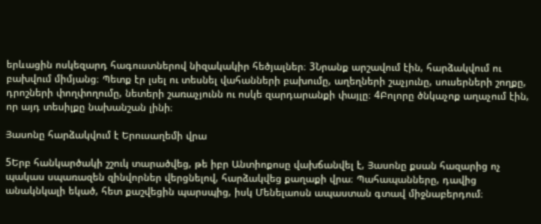երևացին ոսկեզարդ հագուստներով նիզակակիր հեծյալներ։ 3Նրանք արշավում էին, հարձակվում ու բախվում միմյանց։ Պետք էր լսել ու տեսնել վահանների բախումը, աղեղների շաչյունը, սուսերների շողքը, դրոշների փողփողումը, նետերի շառաչյունն ու ոսկե զարդարանքի փայլը։ 4Բոլորը ծնկաչոք աղաչում էին, որ այդ տեսիլքը նախանշան լինի։

Յասոնը հարձակվում է Երուսաղեմի վրա

5Երբ հանկարծակի շշուկ տարածվեց, թե իբր Անտիոքոսը վախճանվել է, Յասոնը քսան հազարից ոչ պակաս սպառազեն զինվորներ վերցնելով, հարձակվեց քաղաքի վրա։ Պահապանները, դավից անակնկալի եկած, հետ քաշվեցին պարսպից, իսկ Մենելաոսն ապաստան գտավ միջնաբերդում։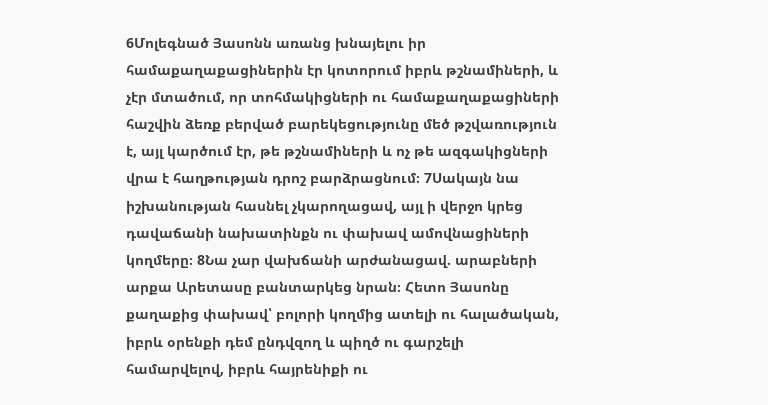6Մոլեգնած Յասոնն առանց խնայելու իր համաքաղաքացիներին էր կոտորում իբրև թշնամիների, և չէր մտածում, որ տոհմակիցների ու համաքաղաքացիների հաշվին ձեռք բերված բարեկեցությունը մեծ թշվառություն է, այլ կարծում էր, թե թշնամիների և ոչ թե ազգակիցների վրա է հաղթության դրոշ բարձրացնում։ 7Սակայն նա իշխանության հասնել չկարողացավ, այլ ի վերջո կրեց դավաճանի նախատինքն ու փախավ ամովնացիների կողմերը։ 8Նա չար վախճանի արժանացավ. արաբների արքա Արետասը բանտարկեց նրան։ Հետո Յասոնը քաղաքից փախավ՝ բոլորի կողմից ատելի ու հալածական, իբրև օրենքի դեմ ընդվզող և պիղծ ու գարշելի համարվելով, իբրև հայրենիքի ու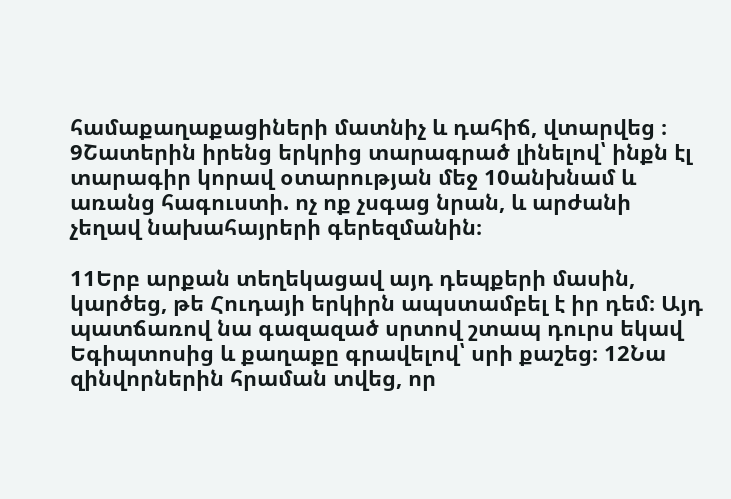համաքաղաքացիների մատնիչ և դահիճ, վտարվեց ։ 9Շատերին իրենց երկրից տարագրած լինելով՝ ինքն էլ տարագիր կորավ օտարության մեջ 10անխնամ և առանց հագուստի. ոչ ոք չսգաց նրան, և արժանի չեղավ նախահայրերի գերեզմանին։

11Երբ արքան տեղեկացավ այդ դեպքերի մասին, կարծեց, թե Հուդայի երկիրն ապստամբել է իր դեմ։ Այդ պատճառով նա գազազած սրտով շտապ դուրս եկավ Եգիպտոսից և քաղաքը գրավելով՝ սրի քաշեց։ 12Նա զինվորներին հրաման տվեց, որ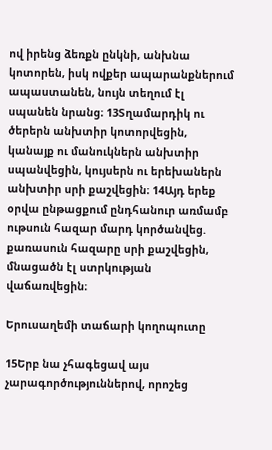ով իրենց ձեռքն ընկնի, անխնա կոտորեն, իսկ ովքեր ապարանքներում ապաստանեն, նույն տեղում էլ սպանեն նրանց։ 13Տղամարդիկ ու ծերերն անխտիր կոտորվեցին, կանայք ու մանուկներն անխտիր սպանվեցին, կույսերն ու երեխաներն անխտիր սրի քաշվեցին։ 14Այդ երեք օրվա ընթացքում ընդհանուր առմամբ ութսուն հազար մարդ կործանվեց. քառասուն հազարը սրի քաշվեցին, մնացածն էլ ստրկության վաճառվեցին։

Երուսաղեմի տաճարի կողոպուտը

15Երբ նա չհագեցավ այս չարագործություններով, որոշեց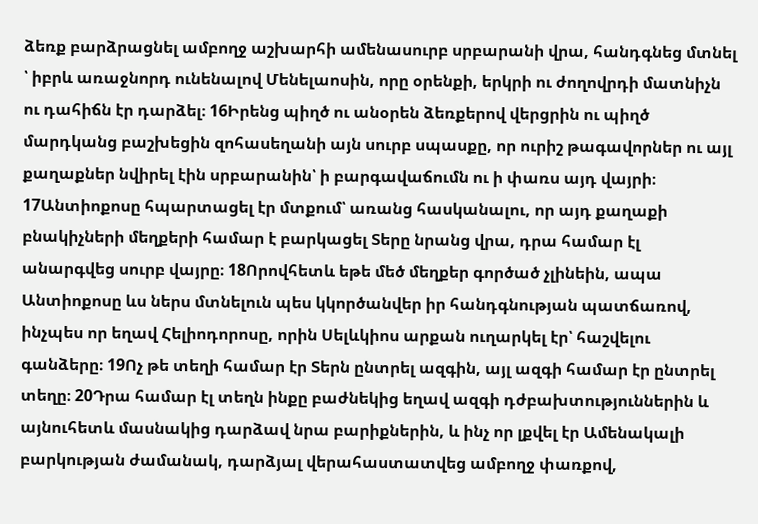ձեռք բարձրացնել ամբողջ աշխարհի ամենասուրբ սրբարանի վրա, հանդգնեց մտնել ՝ իբրև առաջնորդ ունենալով Մենելաոսին, որը օրենքի, երկրի ու ժողովրդի մատնիչն ու դահիճն էր դարձել։ 16Իրենց պիղծ ու անօրեն ձեռքերով վերցրին ու պիղծ մարդկանց բաշխեցին զոհասեղանի այն սուրբ սպասքը, որ ուրիշ թագավորներ ու այլ քաղաքներ նվիրել էին սրբարանին՝ ի բարգավաճումն ու ի փառս այդ վայրի։ 17Անտիոքոսը հպարտացել էր մտքում՝ առանց հասկանալու, որ այդ քաղաքի բնակիչների մեղքերի համար է բարկացել Տերը նրանց վրա, դրա համար էլ անարգվեց սուրբ վայրը։ 18Որովհետև եթե մեծ մեղքեր գործած չլինեին, ապա Անտիոքոսը ևս ներս մտնելուն պես կկործանվեր իր հանդգնության պատճառով, ինչպես որ եղավ Հելիոդորոսը, որին Սելևկիոս արքան ուղարկել էր՝ հաշվելու գանձերը։ 19Ոչ թե տեղի համար էր Տերն ընտրել ազգին, այլ ազգի համար էր ընտրել տեղը։ 20Դրա համար էլ տեղն ինքը բաժնեկից եղավ ազգի դժբախտություններին և այնուհետև մասնակից դարձավ նրա բարիքներին, և ինչ որ լքվել էր Ամենակալի բարկության ժամանակ, դարձյալ վերահաստատվեց ամբողջ փառքով,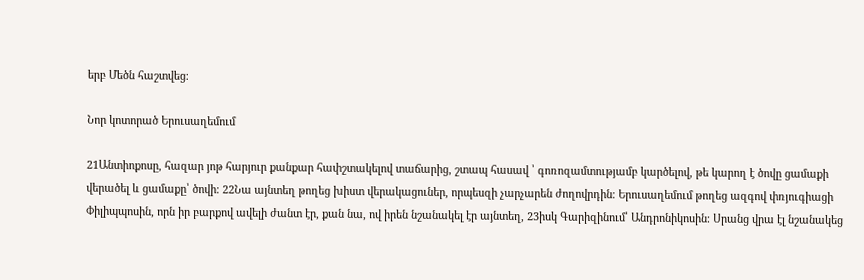երբ Մեծն հաշտվեց։

Նոր կոտորած Երուսաղեմում

21Անտիոքոսը, հազար յոթ հարյուր քանքար հափշտակելով տաճարից, շտապ հասավ ՝ գոռոզամտությամբ կարծելով, թե կարող է ծովը ցամաքի վերածել և ցամաքը՝ ծովի։ 22Նա այնտեղ թողեց խիստ վերակացուներ, որպեսզի չարչարեն ժողովրդին։ Երուսաղեմում թողեց ազգով փռյուգիացի Փիլիպպոսին, որն իր բարքով ավելի ժանտ էր, քան նա, ով իրեն նշանակել էր այնտեղ, 23իսկ Գարիզինում՝ Անդրոնիկոսին։ Սրանց վրա էլ նշանակեց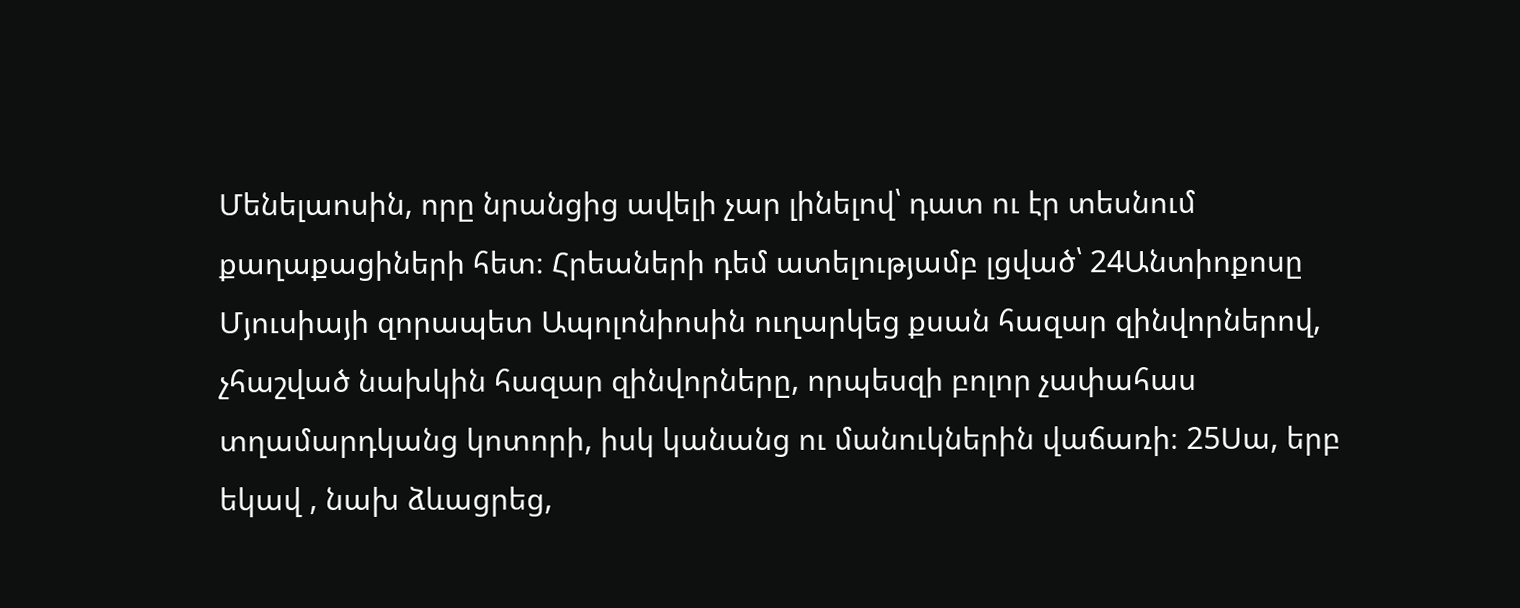Մենելաոսին, որը նրանցից ավելի չար լինելով՝ դատ ու էր տեսնում քաղաքացիների հետ։ Հրեաների դեմ ատելությամբ լցված՝ 24Անտիոքոսը Մյուսիայի զորապետ Ապոլոնիոսին ուղարկեց քսան հազար զինվորներով, չհաշված նախկին հազար զինվորները, որպեսզի բոլոր չափահաս տղամարդկանց կոտորի, իսկ կանանց ու մանուկներին վաճառի։ 25Սա, երբ եկավ , նախ ձևացրեց,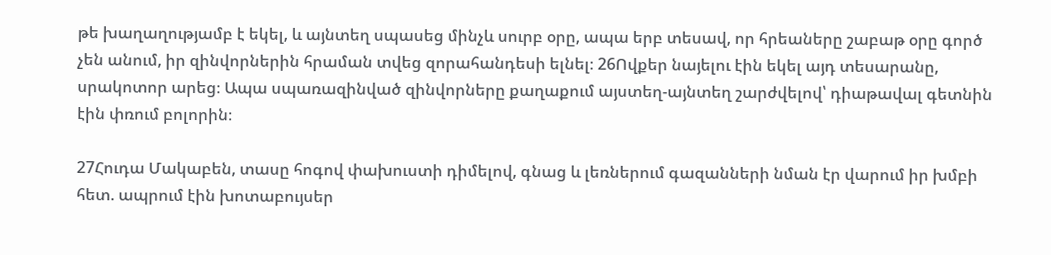թե խաղաղությամբ է եկել, և այնտեղ սպասեց մինչև սուրբ օրը, ապա երբ տեսավ, որ հրեաները շաբաթ օրը գործ չեն անում, իր զինվորներին հրաման տվեց զորահանդեսի ելնել։ 26Ովքեր նայելու էին եկել այդ տեսարանը, սրակոտոր արեց։ Ապա սպառազինված զինվորները քաղաքում այստեղ-այնտեղ շարժվելով՝ դիաթավալ գետնին էին փռում բոլորին։

27Հուդա Մակաբեն, տասը հոգով փախուստի դիմելով, գնաց և լեռներում գազանների նման էր վարում իր խմբի հետ. ապրում էին խոտաբույսեր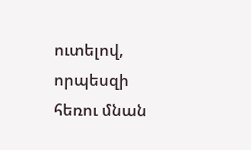ուտելով, որպեսզի հեռու մնան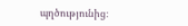պղծությունից։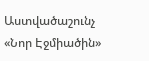Աստվածաշունչ «Նոր Էջմիածին»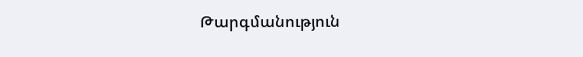Թարգմանություն